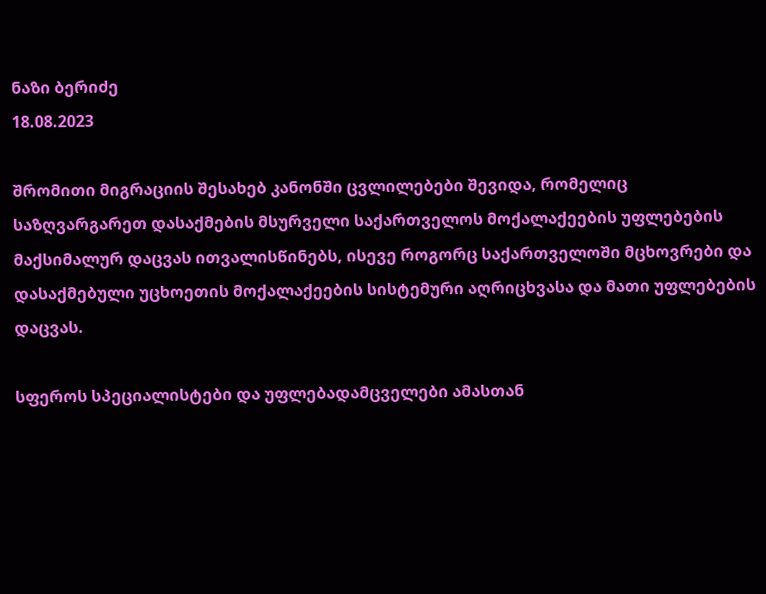ნაზი ბერიძე
18.08.2023

შრომითი მიგრაციის შესახებ კანონში ცვლილებები შევიდა, რომელიც საზღვარგარეთ დასაქმების მსურველი საქართველოს მოქალაქეების უფლებების მაქსიმალურ დაცვას ითვალისწინებს, ისევე როგორც საქართველოში მცხოვრები და დასაქმებული უცხოეთის მოქალაქეების სისტემური აღრიცხვასა და მათი უფლებების დაცვას.

სფეროს სპეციალისტები და უფლებადამცველები ამასთან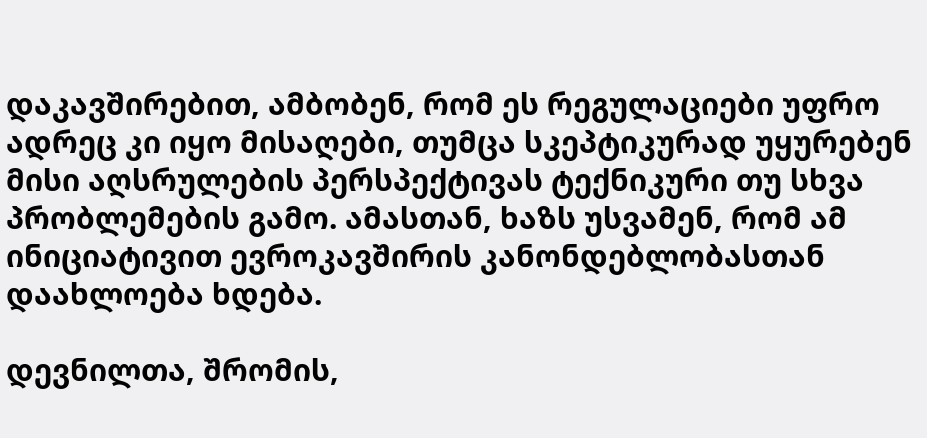დაკავშირებით, ამბობენ, რომ ეს რეგულაციები უფრო ადრეც კი იყო მისაღები, თუმცა სკეპტიკურად უყურებენ მისი აღსრულების პერსპექტივას ტექნიკური თუ სხვა პრობლემების გამო. ამასთან, ხაზს უსვამენ, რომ ამ ინიციატივით ევროკავშირის კანონდებლობასთან დაახლოება ხდება.

დევნილთა, შრომის,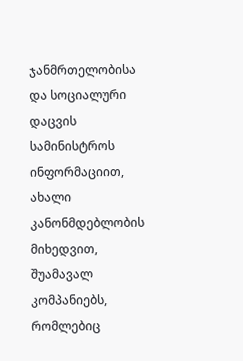ჯანმრთელობისა და სოციალური დაცვის სამინისტროს ინფორმაციით, ახალი კანონმდებლობის მიხედვით, შუამავალ კომპანიებს, რომლებიც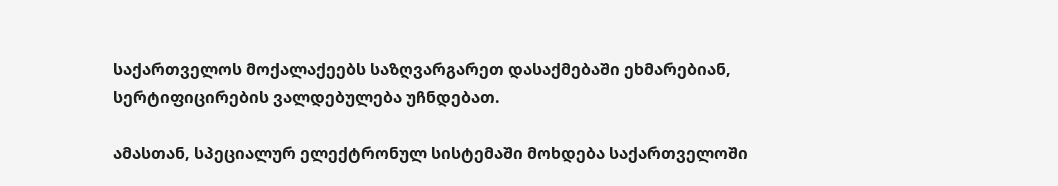საქართველოს მოქალაქეებს საზღვარგარეთ დასაქმებაში ეხმარებიან, სერტიფიცირების ვალდებულება უჩნდებათ.

ამასთან, სპეციალურ ელექტრონულ სისტემაში მოხდება საქართველოში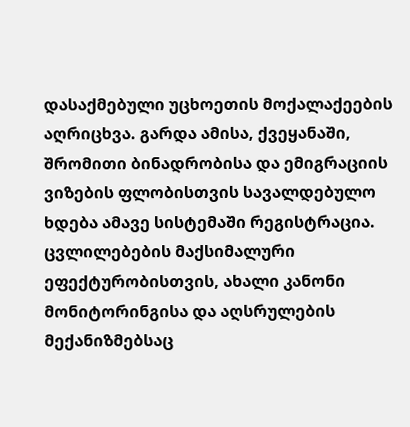დასაქმებული უცხოეთის მოქალაქეების აღრიცხვა. გარდა ამისა, ქვეყანაში, შრომითი ბინადრობისა და ემიგრაციის ვიზების ფლობისთვის სავალდებულო ხდება ამავე სისტემაში რეგისტრაცია. ცვლილებების მაქსიმალური ეფექტურობისთვის, ახალი კანონი მონიტორინგისა და აღსრულების მექანიზმებსაც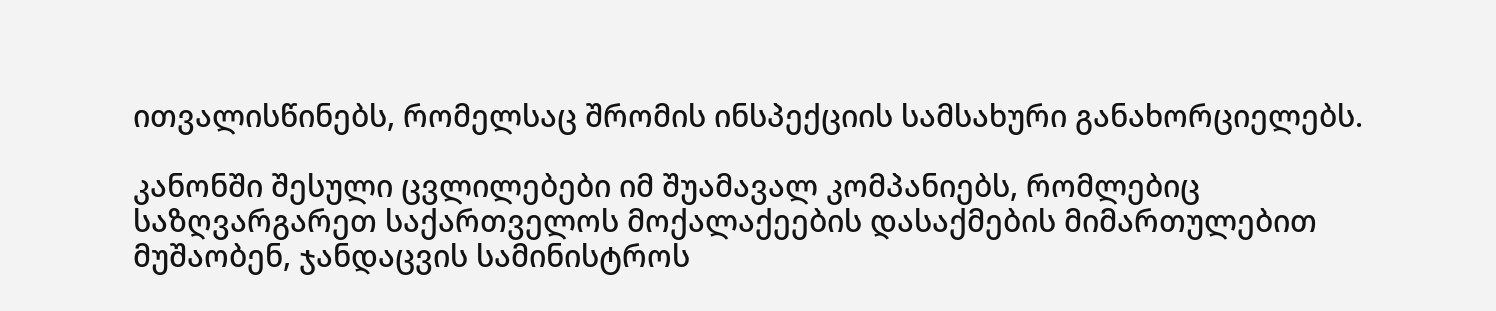ითვალისწინებს, რომელსაც შრომის ინსპექციის სამსახური განახორციელებს.

კანონში შესული ცვლილებები იმ შუამავალ კომპანიებს, რომლებიც საზღვარგარეთ საქართველოს მოქალაქეების დასაქმების მიმართულებით მუშაობენ, ჯანდაცვის სამინისტროს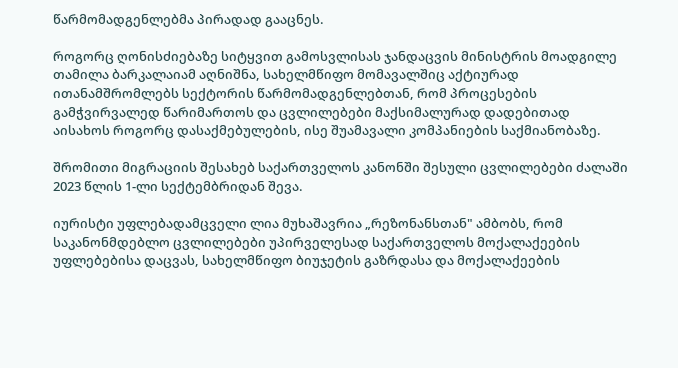წარმომადგენლებმა პირადად გააცნეს.

როგორც ღონისძიებაზე სიტყვით გამოსვლისას ჯანდაცვის მინისტრის მოადგილე თამილა ბარკალაიამ აღნიშნა, სახელმწიფო მომავალშიც აქტიურად ითანამშრომლებს სექტორის წარმომადგენლებთან, რომ პროცესების გამჭვირვალედ წარიმართოს და ცვლილებები მაქსიმალურად დადებითად აისახოს როგორც დასაქმებულების, ისე შუამავალი კომპანიების საქმიანობაზე.

შრომითი მიგრაციის შესახებ საქართველოს კანონში შესული ცვლილებები ძალაში 2023 წლის 1-ლი სექტემბრიდან შევა.

იურისტი უფლებადამცველი ლია მუხაშავრია „რეზონანსთან" ამბობს, რომ საკანონმდებლო ცვლილებები უპირველესად საქართველოს მოქალაქეების უფლებებისა დაცვას, სახელმწიფო ბიუჯეტის გაზრდასა და მოქალაქეების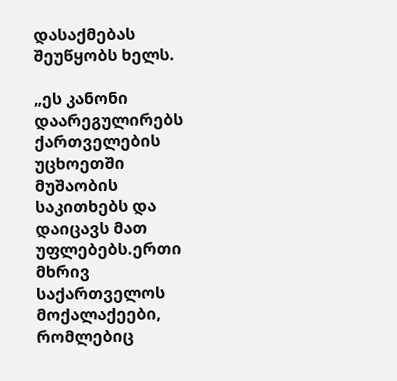დასაქმებას შეუწყობს ხელს.

„ეს კანონი დაარეგულირებს ქართველების უცხოეთში მუშაობის საკითხებს და დაიცავს მათ უფლებებს.ერთი მხრივ საქართველოს მოქალაქეები, რომლებიც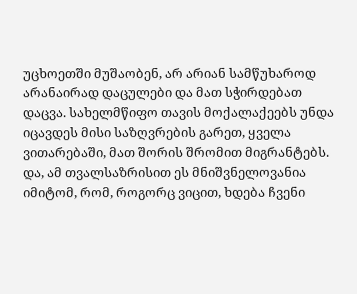უცხოეთში მუშაობენ, არ არიან სამწუხაროდ არანაირად დაცულები და მათ სჭირდებათ დაცვა. სახელმწიფო თავის მოქალაქეებს უნდა იცავდეს მისი საზღვრების გარეთ, ყველა ვითარებაში, მათ შორის შრომით მიგრანტებს. და, ამ თვალსაზრისით ეს მნიშვნელოვანია იმიტომ, რომ, როგორც ვიცით, ხდება ჩვენი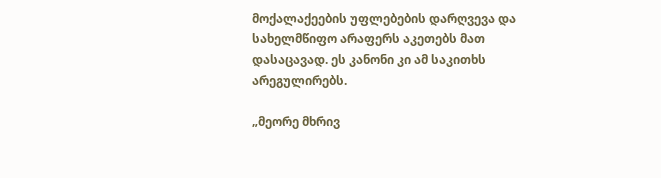მოქალაქეების უფლებების დარღვევა და სახელმწიფო არაფერს აკეთებს მათ დასაცავად. ეს კანონი კი ამ საკითხს არეგულირებს.

„მეორე მხრივ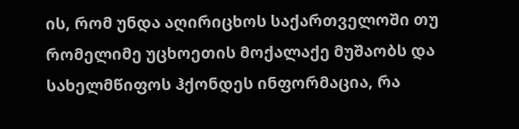ის, რომ უნდა აღირიცხოს საქართველოში თუ რომელიმე უცხოეთის მოქალაქე მუშაობს და სახელმწიფოს ჰქონდეს ინფორმაცია, რა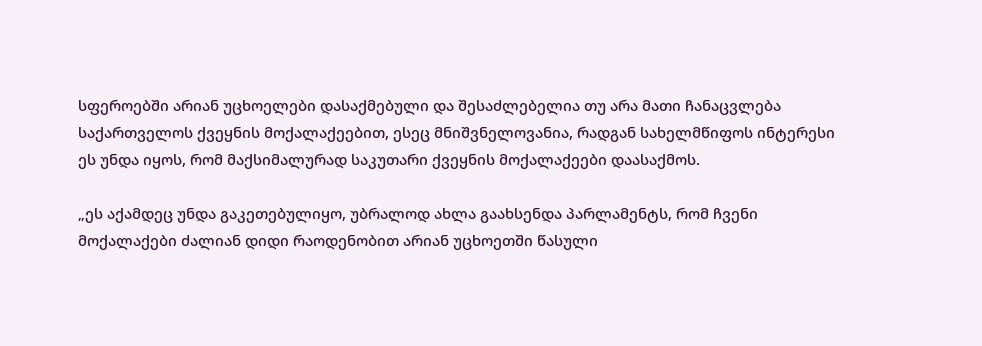სფეროებში არიან უცხოელები დასაქმებული და შესაძლებელია თუ არა მათი ჩანაცვლება საქართველოს ქვეყნის მოქალაქეებით, ესეც მნიშვნელოვანია, რადგან სახელმწიფოს ინტერესი ეს უნდა იყოს, რომ მაქსიმალურად საკუთარი ქვეყნის მოქალაქეები დაასაქმოს.

„ეს აქამდეც უნდა გაკეთებულიყო, უბრალოდ ახლა გაახსენდა პარლამენტს, რომ ჩვენი მოქალაქები ძალიან დიდი რაოდენობით არიან უცხოეთში წასული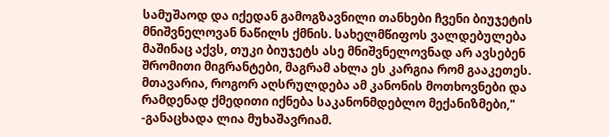სამუშაოდ და იქედან გამოგზავნილი თანხები ჩვენი ბიუჯეტის მნიშვნელოვან ნაწილს ქმნის. სახელმწიფოს ვალდებულება მაშინაც აქვს, თუკი ბიუჯეტს ასე მნიშვნელოვნად არ ავსებენ შრომითი მიგრანტები, მაგრამ ახლა ეს კარგია რომ გააკეთეს. მთავარია, როგორ აღსრულდება ამ კანონის მოთხოვნები და რამდენად ქმედითი იქნება საკანონმდებლო მექანიზმები," -განაცხადა ლია მუხაშავრიამ.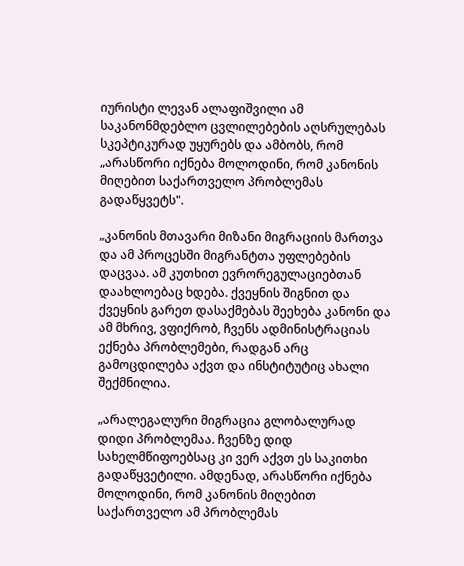იურისტი ლევან ალაფიშვილი ამ საკანონმდებლო ცვლილებების აღსრულებას სკეპტიკურად უყურებს და ამბობს, რომ „არასწორი იქნება მოლოდინი, რომ კანონის მიღებით საქართველო პრობლემას გადაწყვეტს".

„კანონის მთავარი მიზანი მიგრაციის მართვა და ამ პროცესში მიგრანტთა უფლებების დაცვაა. ამ კუთხით ევრორეგულაციებთან დაახლოებაც ხდება. ქვეყნის შიგნით და ქვეყნის გარეთ დასაქმებას შეეხება კანონი და ამ მხრივ, ვფიქრობ, ჩვენს ადმინისტრაციას ექნება პრობლემები, რადგან არც გამოცდილება აქვთ და ინსტიტუტიც ახალი შექმნილია.

„არალეგალური მიგრაცია გლობალურად დიდი პრობლემაა. ჩვენზე დიდ სახელმწიფოებსაც კი ვერ აქვთ ეს საკითხი გადაწყვეტილი. ამდენად, არასწორი იქნება მოლოდინი, რომ კანონის მიღებით საქართველო ამ პრობლემას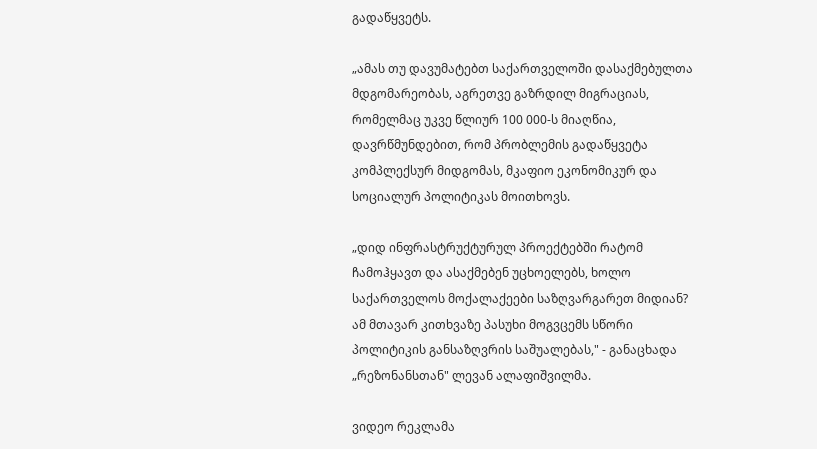გადაწყვეტს.

„ამას თუ დავუმატებთ საქართველოში დასაქმებულთა მდგომარეობას, აგრეთვე გაზრდილ მიგრაციას, რომელმაც უკვე წლიურ 100 000-ს მიაღწია, დავრწმუნდებით, რომ პრობლემის გადაწყვეტა კომპლექსურ მიდგომას, მკაფიო ეკონომიკურ და სოციალურ პოლიტიკას მოითხოვს.

„დიდ ინფრასტრუქტურულ პროექტებში რატომ ჩამოჰყავთ და ასაქმებენ უცხოელებს, ხოლო საქართველოს მოქალაქეები საზღვარგარეთ მიდიან? ამ მთავარ კითხვაზე პასუხი მოგვცემს სწორი პოლიტიკის განსაზღვრის საშუალებას," - განაცხადა „რეზონანსთან" ლევან ალაფიშვილმა.

ვიდეო რეკლამა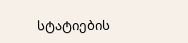სტატიების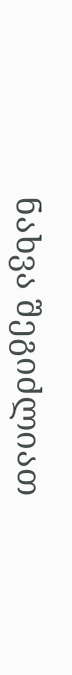ნახვა შეგიძლიათ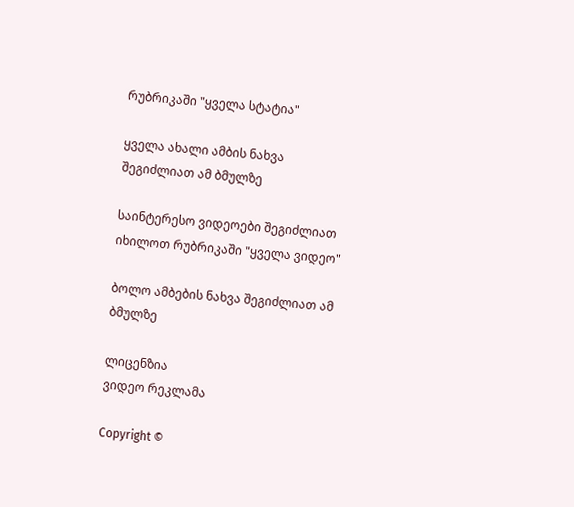რუბრიკაში "ყველა სტატია"

ყველა ახალი ამბის ნახვა შეგიძლიათ ამ ბმულზე

საინტერესო ვიდეოები შეგიძლიათ იხილოთ რუბრიკაში "ყველა ვიდეო"

ბოლო ამბების ნახვა შეგიძლიათ ამ ბმულზე

ლიცენზია
ვიდეო რეკლამა

Copyright ©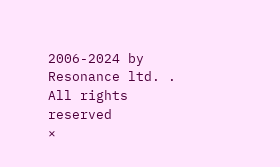2006-2024 by Resonance ltd. . All rights reserved
×